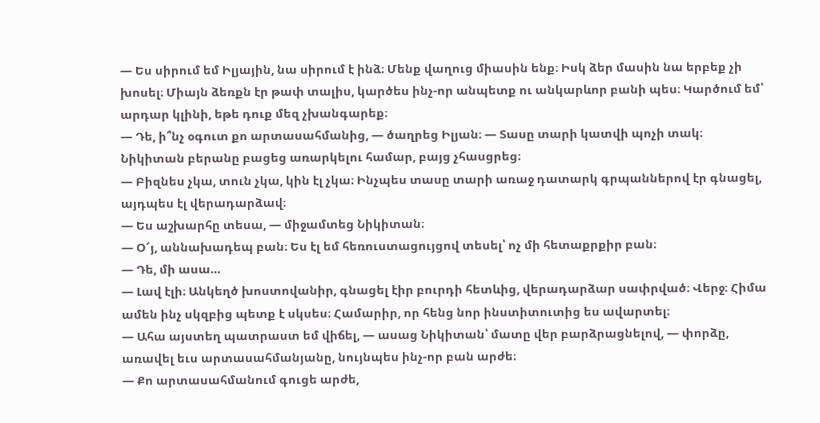— Ես սիրում եմ Իլյային, նա սիրում է ինձ։ Մենք վաղուց միասին ենք։ Իսկ ձեր մասին նա երբեք չի խոսել։ Միայն ձեռքն էր թափ տալիս, կարծես ինչ-որ անպետք ու անկարևոր բանի պես։ Կարծում եմ՝ արդար կլինի, եթե դուք մեզ չխանգարեք։
— Դե, ի՞նչ օգուտ քո արտասահմանից, — ծաղրեց Իլյան։ — Տասը տարի կատվի պոչի տակ։
Նիկիտան բերանը բացեց առարկելու համար, բայց չհասցրեց։
— Բիզնես չկա, տուն չկա, կին էլ չկա։ Ինչպես տասը տարի առաջ դատարկ գրպաններով էր գնացել, այդպես էլ վերադարձավ։
— Ես աշխարհը տեսա, — միջամտեց Նիկիտան։
— Օ՜յ, աննախադեպ բան։ Ես էլ եմ հեռուստացույցով տեսել՝ ոչ մի հետաքրքիր բան։
— Դե, մի ասա…
— Լավ էլի։ Անկեղծ խոստովանիր, գնացել էիր բուրդի հետևից, վերադարձար սափրված։ Վերջ։ Հիմա ամեն ինչ սկզբից պետք է սկսես։ Համարիր, որ հենց նոր ինստիտուտից ես ավարտել։
— Ահա այստեղ պատրաստ եմ վիճել, — ասաց Նիկիտան՝ մատը վեր բարձրացնելով, — փորձը, առավել եւս արտասահմանյանը, նույնպես ինչ-որ բան արժե։
— Քո արտասահմանում գուցե արժե,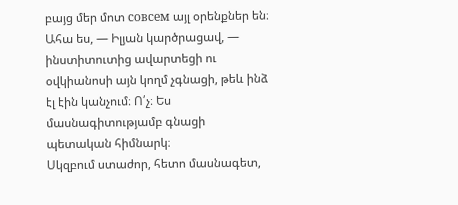բայց մեր մոտ совсем այլ օրենքներ են։ Ահա ես, — Իլյան կարծրացավ, — ինստիտուտից ավարտեցի ու օվկիանոսի այն կողմ չգնացի, թեև ինձ էլ էին կանչում։ Ո՛չ։ Ես մասնագիտությամբ գնացի պետական հիմնարկ։
Սկզբում ստաժոր, հետո մասնագետ,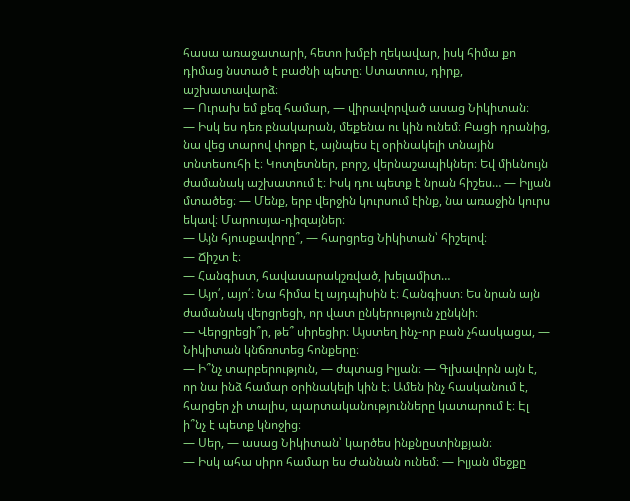հասա առաջատարի, հետո խմբի ղեկավար, իսկ հիմա քո դիմաց նստած է բաժնի պետը։ Ստատուս, դիրք, աշխատավարձ։
— Ուրախ եմ քեզ համար, — վիրավորված ասաց Նիկիտան։
— Իսկ ես դեռ բնակարան, մեքենա ու կին ունեմ։ Բացի դրանից, նա վեց տարով փոքր է, այնպես էլ օրինակելի տնային տնտեսուհի է։ Կոտլետներ, բորշ, վերնաշապիկներ։ Եվ միևնույն ժամանակ աշխատում է։ Իսկ դու պետք է նրան հիշես… — Իլյան մտածեց։ — Մենք, երբ վերջին կուրսում էինք, նա առաջին կուրս եկավ։ Մարուսյա-դիզայներ։
— Այն հյուսքավորը՞, — հարցրեց Նիկիտան՝ հիշելով։
— Ճիշտ է։
— Հանգիստ, հավասարակշռված, խելամիտ…
— Այո՛, այո՛։ Նա հիմա էլ այդպիսին է։ Հանգիստ։ Ես նրան այն ժամանակ վերցրեցի, որ վատ ընկերություն չընկնի։
— Վերցրեցի՞ր, թե՞ սիրեցիր։ Այստեղ ինչ-որ բան չհասկացա, — Նիկիտան կնճռոտեց հոնքերը։
— Ի՞նչ տարբերություն, — ժպտաց Իլյան։ — Գլխավորն այն է, որ նա ինձ համար օրինակելի կին է։ Ամեն ինչ հասկանում է, հարցեր չի տալիս, պարտականությունները կատարում է։ Էլ ի՞նչ է պետք կնոջից։
— Սեր, — ասաց Նիկիտան՝ կարծես ինքնըստինքյան։
— Իսկ ահա սիրո համար ես Ժաննան ունեմ։ — Իլյան մեջքը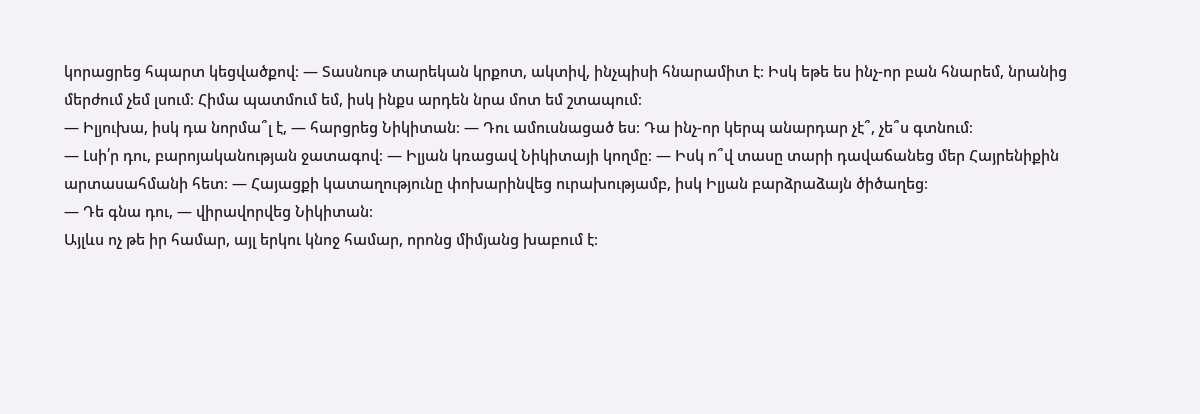կորացրեց հպարտ կեցվածքով։ — Տասնութ տարեկան կրքոտ, ակտիվ, ինչպիսի հնարամիտ է։ Իսկ եթե ես ինչ-որ բան հնարեմ, նրանից մերժում չեմ լսում։ Հիմա պատմում եմ, իսկ ինքս արդեն նրա մոտ եմ շտապում։
— Իլյուխա, իսկ դա նորմա՞լ է, — հարցրեց Նիկիտան։ — Դու ամուսնացած ես։ Դա ինչ-որ կերպ անարդար չէ՞, չե՞ս գտնում։
— Լսի՛ր դու, բարոյականության ջատագով։ — Իլյան կռացավ Նիկիտայի կողմը։ — Իսկ ո՞վ տասը տարի դավաճանեց մեր Հայրենիքին արտասահմանի հետ։ — Հայացքի կատաղությունը փոխարինվեց ուրախությամբ, իսկ Իլյան բարձրաձայն ծիծաղեց։
— Դե գնա դու, — վիրավորվեց Նիկիտան։
Այլևս ոչ թե իր համար, այլ երկու կնոջ համար, որոնց միմյանց խաբում է։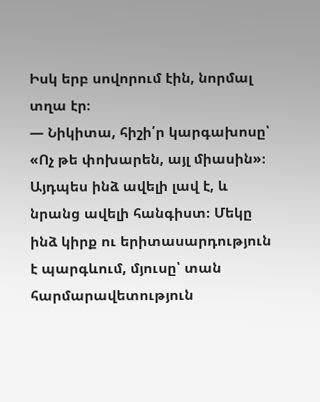Իսկ երբ սովորում էին, նորմալ տղա էր։
— Նիկիտա, հիշի՛ր կարգախոսը՝ «Ոչ թե փոխարեն, այլ միասին»։ Այդպես ինձ ավելի լավ է, և նրանց ավելի հանգիստ։ Մեկը ինձ կիրք ու երիտասարդություն է պարգևում, մյուսը՝ տան հարմարավետություն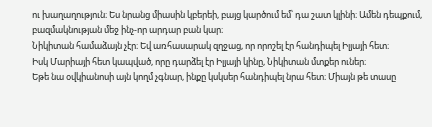ու խաղաղություն։ Ես նրանց միասին կբերեի, բայց կարծում եմ՝ դա շատ կլինի։ Ամեն դեպքում, բազմակնության մեջ ինչ-որ արդար բան կար։
Նիկիտան համաձայն չէր։ Եվ առհասարակ զղջաց, որ որոշել էր հանդիպել Իլյայի հետ։
Իսկ Մարիայի հետ կապված, որը դարձել էր Իլյայի կինը, Նիկիտան մտքեր ուներ։
Եթե նա օվկիանոսի այն կողմ չգնար, ինքը կսկսեր հանդիպել նրա հետ։ Միայն թե տասը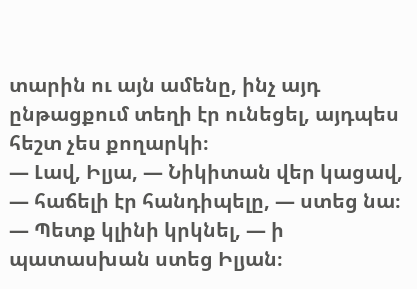տարին ու այն ամենը, ինչ այդ ընթացքում տեղի էր ունեցել, այդպես հեշտ չես քողարկի։
— Լավ, Իլյա, — Նիկիտան վեր կացավ, — հաճելի էր հանդիպելը, — ստեց նա։
— Պետք կլինի կրկնել, — ի պատասխան ստեց Իլյան։